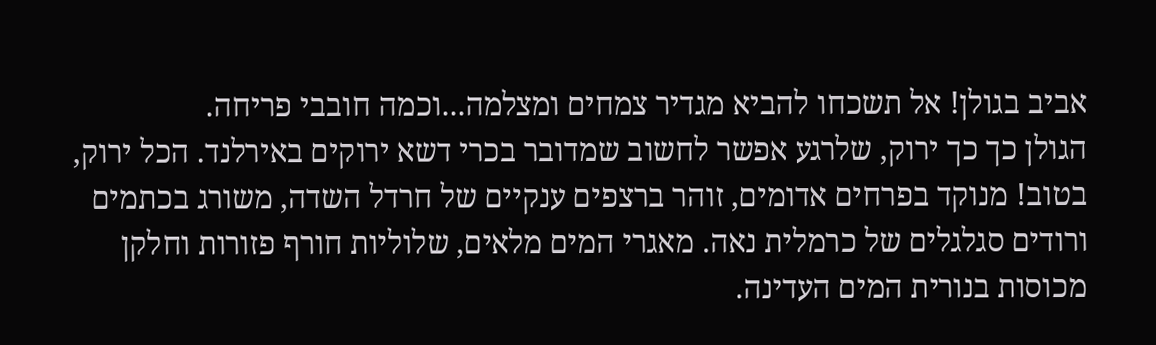אביב בגולן! אל תשכחו להביא מגדיר צמחים ומצלמה...וכמה חובבי פריחה.
הגולן כך כך ירוק, שלרגע אפשר לחשוב שמדובר בכרי דשא ירוקים באירלנד. הכל ירוק, בטוב! מנוקד בפרחים אדומים, זוהר ברצפים ענקיים של חרדל השדה, משורג בכתמים ורודים סגלגלים של כרמלית נאה. מאגרי המים מלאים, שלוליות חורף פזורות וחלקן מכוסות בנורית המים העדינה.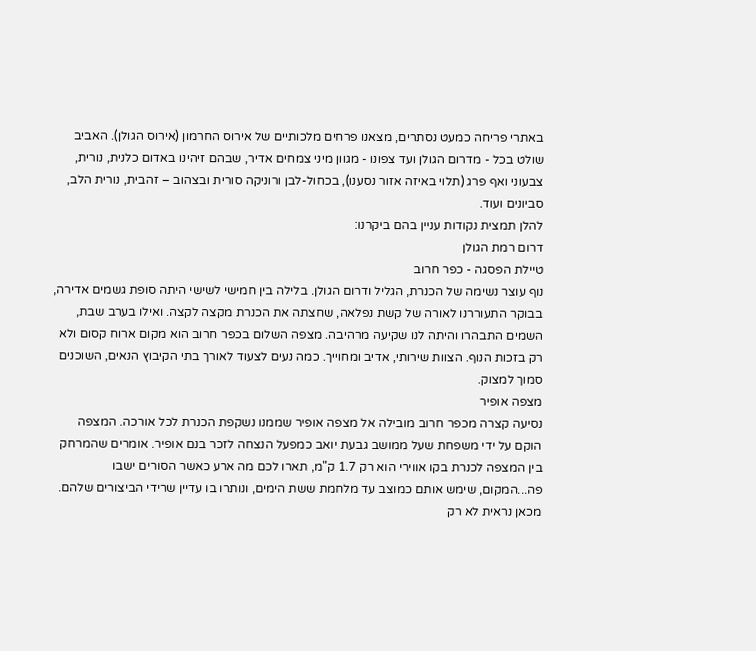באתרי פריחה כמעט נסתרים, מצאנו פרחים מלכותיים של אירוס החרמון (אירוס הגולן). האביב שולט בכל - מדרום הגולן ועד צפונו - מגוון מיני צמחים אדיר, שבהם זיהינו באדום כלנית, נורית, צבעוני ואף פרג (תלוי באיזה אזור נסענו), בכחול-לבן ורוניקה סורית ובצהוב – זהבית, נורית הלב, סביונים ועוד.
להלן תמצית נקודות עניין בהם ביקרנו:
דרום רמת הגולן
טיילת הפסגה - כפר חרוב
נוף עוצר נשימה של הכנרת, הגליל ודרום הגולן. בלילה בין חמישי לשישי היתה סופת גשמים אדירה, בבוקר התעוררנו לאורה של קשת נפלאה, שחצתה את הכנרת מקצה לקצה. ואילו בערב שבת, השמים התבהרו והיתה לנו שקיעה מרהיבה. מצפה השלום בכפר חרוב הוא מקום ארוח קסום ולא רק בזכות הנוף. הצוות שירותי, אדיב ומחוייך. כמה נעים לצעוד לאורך בתי הקיבוץ הנאים, השוכנים סמוך למצוק.
מצפה אופיר
נסיעה קצרה מכפר חרוב מובילה אל מצפה אופיר שממנו נשקפת הכנרת לכל אורכה. המצפה הוקם על ידי משפחת שעל ממושב גבעת יואב כמפעל הנצחה לזכר בנם אופיר. אומרים שהמרחק בין המצפה לכנרת בקו אווירי הוא רק 1.7 ק"מ, תארו לכם מה ארע כאשר הסורים ישבו פה...המקום, שימש אותם כמוצב עד מלחמת ששת הימים, ונותרו בו עדיין שרידי הביצורים שלהם.
מכאן נראית לא רק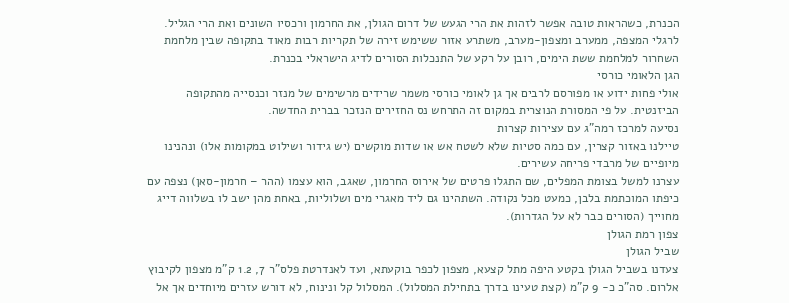הכנרת, כשהראות טובה אפשר לזהות את הרי הגעש של דרום הגולן, את החרמון ורכסיו השונים ואת הרי הגליל. לרגלי המצפה, ממערב ומצפון-מערב, משתרע אזור ששימש זירה של תקריות רבות מאוד בתקופה שבין מלחמת השחרור למלחמת ששת הימים, רובן על רקע של התנכלות הסורים לדיג הישראלי בכנרת.
הגן הלאומי כורסי
אולי פחות ידוע או מפורסם לרבים אך גן לאומי כורסי משמר שרידים מרשימים של מנזר וכנסייה מהתקופה הביזנטית. על פי המסורת הנוצרית במקום זה התרחש נס החזירים הנזכר בברית החדשה.
נסיעה למרכז רמה"ג עם עצירות קצרות
טיילנו באזור קצרין, עם כמה סטיות שלא לשטח אש או שדות מוקשים (יש גידור ושילוט במקומות אלו) ונהנינו מיופיים של מרבדי פריחה עשירים.
עצרנו למשל בצומת המפלים, שם התגלו פרטים של אירוס החרמון, שאגב, הוא עצמו (ההר – חרמון-סאן) נצפה עם כיפתו המוכתמת בלבן, כמעט מכל נקודה. השתהינו גם ליד מאגרי מים ושלוליות, באחת מהן ישב לו בשלווה דייג מחוייך (הסורים כבר לא על הגדרות).
צפון רמת הגולן
שביל הגולן
צעדנו בשביל הגולן בקטע היפה מתל קצעא, מצפון לכפר בוקעתא, ועד לאנדרטת פלס"ר 7, 1.2 ק"מ מצפון לקיבוץ אלרום. סה"כ כ- 9 ק"מ (קצת טעינו בדרך בתחילת המסלול). המסלול קל ונינוח, לא דורש עזרים מיוחדים אך אל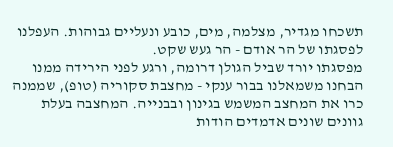תשכחו מגדיר, מצלמה, מים, כובע ונעליים גבוהות. העפלנו לפסגתו של הר אודם - הר געש שקט.
מפסגתו יורד שביל הגולן דרומה, ורגע לפני הירידה ממנו הבחנו משמאלנו בבור ענקי - מחצבת סקוריה (טופ), שממנה כרו את המחצב המשמש בגינון ובבנייה. המחצבה בעלת גוונים שונים אדמדים הודות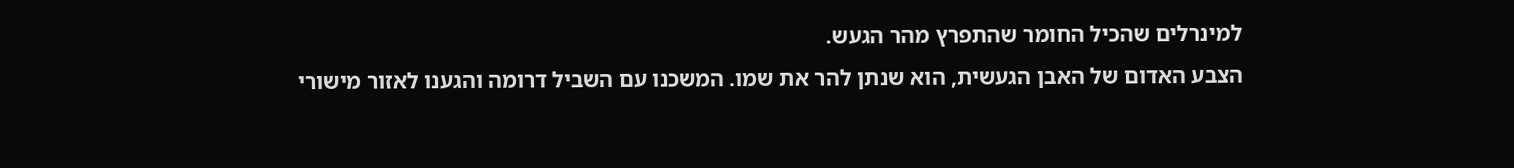למינרלים שהכיל החומר שהתפרץ מהר הגעש.
הצבע האדום של האבן הגעשית, הוא שנתן להר את שמו. המשכנו עם השביל דרומה והגענו לאזור מישורי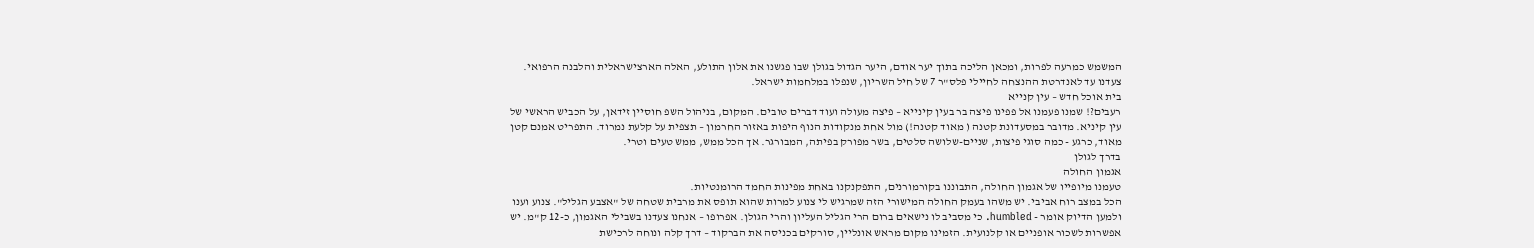המשמש כמרעה לפרות, ומכאן הליכה בתוך יער אודם, היער הגדול בגולן שבו פגשנו את אלון התולע, האלה הארצישראלית והלבנה הרפואי. צעדנו עד לאנדרטת ההנצחה לחיילי פלס"ר 7 של חיל השריון, שנפלו במלחמות ישראל.
בית אוכל חדש – עין קנייא
רעבים?! שמנו פעמנו אל פפינו פיצה בר בעין קינייא – פיצה מעולה ועוד דברים טובים. המקום, בניהול השפ חוסיין זידאן, על הכביש הראשי של עין קיניא. מדובר במסעדונת קטנה ( מאוד קטנה!) מול אחת מנקודות הנוף היפות באזור החרמון – תצפית על קלעת נמרוד. התפריט אמנם קטן מאוד, כרגע - כמה סוגי פיצות, שניים-שלושה סלטים, בשר מפורק בפיתה, המבורגר. אך הכל ממש, ממש טעים וטרי.
בדרך לגולן
אגמון החולה
טעמנו מיופייו של אגמון החולה, התבוננו בקורמורנים, התפקנקנו באחת מפינות החמד הרומנטיות.
הכל במצב רוח אביבי. יש משהו בעמק החולה המישורי הזה שמרגיש לי צנוע למרות שהוא תופס את מרבית שטחה של "אצבע הגליל". צנוע וענו ולמען הדיוק אומר - humbled. כי מסביב לו נישאים ברום הרי הגליל העליון והרי הגולן. אפרופו – אנחנו צעדנו בשבילי האגמון, כ-12 ק"מ. יש אפשרות לשכור אופניים או קלנועית. הזמינו מקום מראש אונליין, סורקים בכניסה את הברקוד – דרך קלה ונוחה לרכישת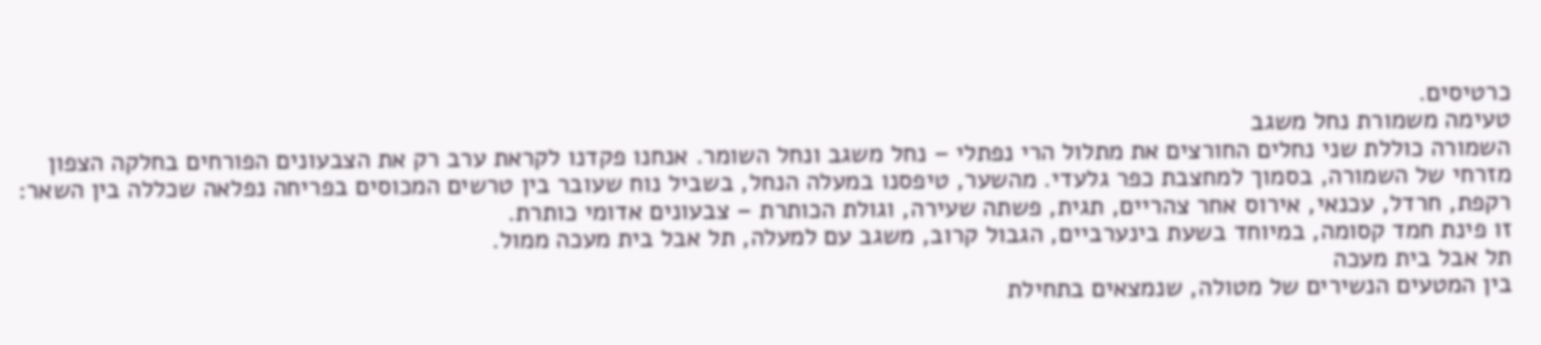כרטיסים.
טעימה משמורת נחל משגב
השמורה כוללת שני נחלים החורצים את מתלול הרי נפתלי – נחל משגב ונחל השומר. אנחנו פקדנו לקראת ערב רק את הצבעונים הפורחים בחלקה הצפון מזרחי של השמורה, בסמוך למחצבת כפר גלעדי. מהשער, טיפסנו במעלה הנחל, בשביל נוח שעובר בין טרשים המכוסים בפריחה נפלאה שכללה בין השאר: רקפת, חרדל, עכנאי, אירוס אחר צהריים, תגית, פשתה שעירה, וגולת הכותרת – צבעונים אדומי כותרת.
זו פינת חמד קסומה, במיוחד בשעת בינערביים, הגבול קרוב, משגב עם למעלה, תל אבל בית מעכה ממול.
תל אבל בית מעכה
בין המטעים הנשירים של מטולה, שנמצאים בתחילת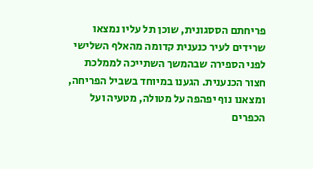פריחתם הססגונית, שוכן תל עליו נמצאו שרידים לעיר כנענית קדומה מהאלף השלישי לפני הספירה שבהמשך השתייכה לממלכת חצור הכנענית. הגענו במיוחד בשביל הפריחה, ומצאנו נוף יפהפה על מטולה, מטעיה ועל הכפרים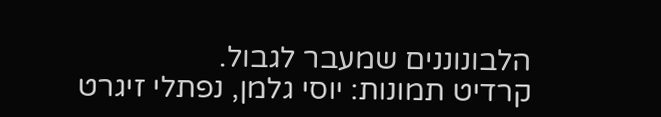הלבונוננים שמעבר לגבול.
קרדיט תמונות: יוסי גלמן, נפתלי זיגרט